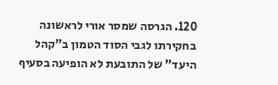120. הגרסה שמסר אורי לראשונה בחקירתו לגבי הסוד הטמון ב"קהל היעד" של התובעת לא הופיעה בסעיף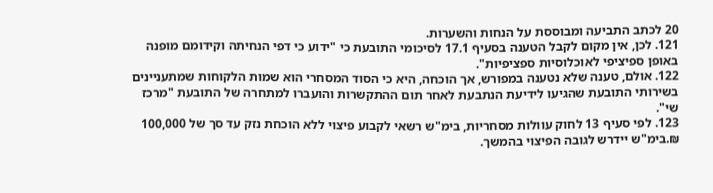20 לכתב התביעה ומבוססת על הנחות והשערות.
121. לכן, אין מקום לקבל הטענה בסעיף 17.1 לסיכומי התובעת כי "ידוע כי דפי הנחיתה וקידומם מופנה באופן ספיציפי לאוכלוסיות ספציפיות".
122. אולם, טענה שלא נטענה במפורש, אך הוכחה, היא כי הסוד המסחרי הוא שמות הלקוחות שמתעניינים בשירותי התובעת שהגיעו לידיעת הנתבעת לאחר תום ההתקשרות והועברו למתחרה של התובעת "מרכז שי".
123. לפי סעיף 13 לחוק עוולות מסחריות, בימ"ש רשאי לקבוע פיצוי ללא הוכחת נזק עד סך של 100,000 ₪.בימ"ש יידרש לגובה הפיצוי בהמשך.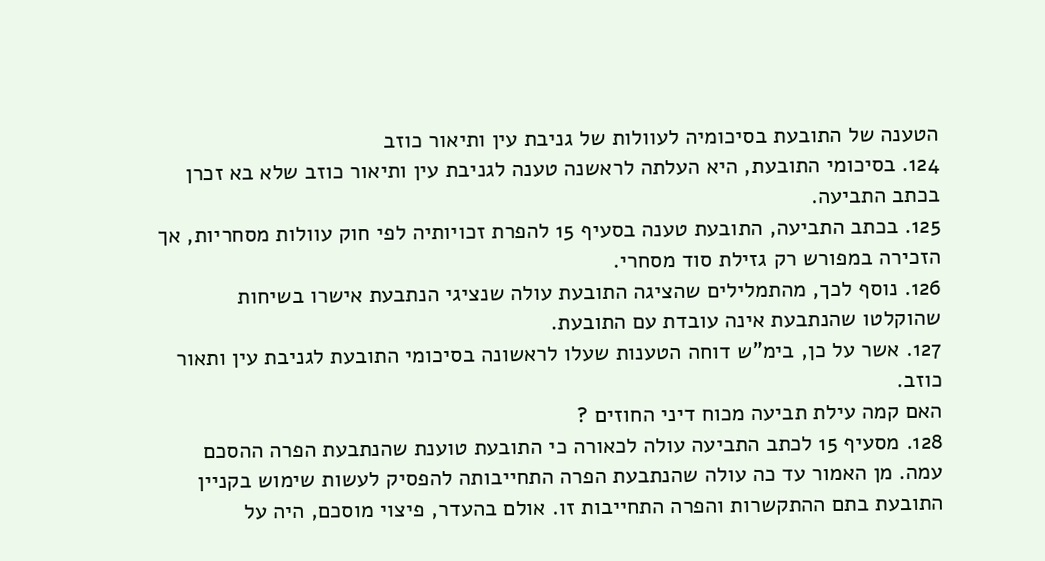הטענה של התובעת בסיכומיה לעוולות של גניבת עין ותיאור כוזב
124. בסיכומי התובעת, היא העלתה לראשנה טענה לגניבת עין ותיאור כוזב שלא בא זכרן בכתב התביעה.
125. בכתב התביעה, התובעת טענה בסעיף 15 להפרת זכויותיה לפי חוק עוולות מסחריות, אך הזכירה במפורש רק גזילת סוד מסחרי.
126. נוסף לכך, מהתמלילים שהציגה התובעת עולה שנציגי הנתבעת אישרו בשיחות שהוקלטו שהנתבעת אינה עובדת עם התובעת.
127. אשר על כן, בימ"ש דוחה הטענות שעלו לראשונה בסיכומי התובעת לגניבת עין ותאור כוזב.
האם קמה עילת תביעה מכוח דיני החוזים ?
128. מסעיף 15 לכתב התביעה עולה לכאורה כי התובעת טוענת שהנתבעת הפרה ההסכם עמה. מן האמור עד כה עולה שהנתבעת הפרה התחייבותה להפסיק לעשות שימוש בקניין התובעת בתם ההתקשרות והפרה התחייבות זו. אולם בהעדר, פיצוי מוסכם, היה על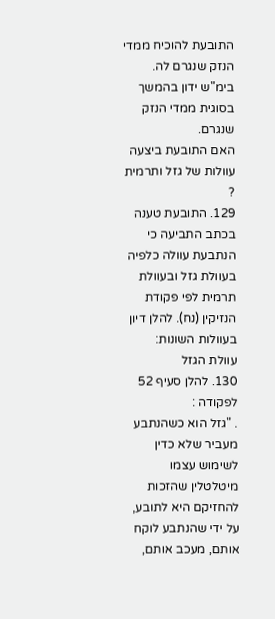התובעת להוכיח ממדי הנזק שנגרם לה. בימ"ש ידון בהמשך בסוגית ממדי הנזק שנגרם.
האם התובעת ביצעה עוולות של גזל ותרמית ?
129. התובעת טענה בכתב התביעה כי הנתבעת עוולה כלפיה בעוולת גזל ובעוולת תרמית לפי פקודת הנזיקין (נח). להלן דיון בעוולות השונות:
עוולת הגזל
130. להלן סעיף 52 לפקודה :
. "גזל הוא כשהנתבע מעביר שלא כדין לשימוש עצמו מיטלטלין שהזכות להחזיקם היא לתובע, על ידי שהנתבע לוקח אותם, מעכב אותם,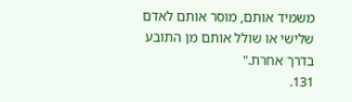משמיד אותם, מוסר אותם לאדם שלישי או שולל אותם מן התובע בדרך אחרת."
131.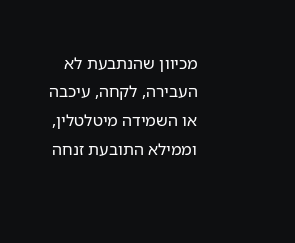מכיוון שהנתבעת לא העבירה, לקחה, עיכבה או השמידה מיטלטלין, וממילא התובעת זנחה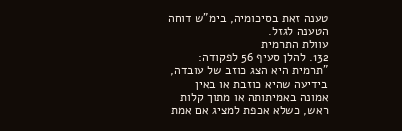טענה זאת בסיכומיה, בימ"ש דוחה הטענה לגזל.
עוולת התרמית
132. להלן סעיף 56 לפקודה:
"תרמית היא הצג כוזב של עובדה, בידיעה שהיא כוזבת או באין אמונה באמיתותה או מתוך קלות ראש, כשלא אכפת למציג אם אמת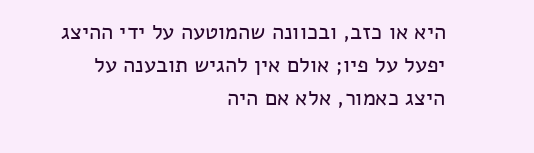היא או כזב, ובכוונה שהמוטעה על ידי ההיצג יפעל על פיו; אולם אין להגיש תובענה על היצג כאמור, אלא אם היה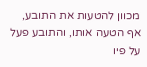מכוון להטעות את התובע, אף הטעה אותו, והתובע פעל על פיו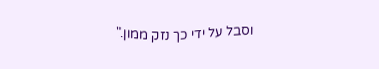וסבל על ידי כך נזק ממון."